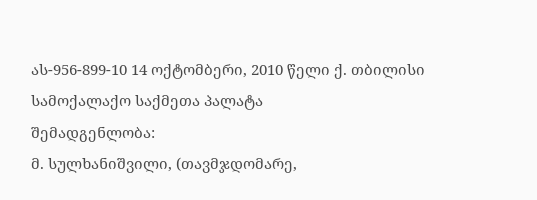ას-956-899-10 14 ოქტომბერი, 2010 წელი ქ. თბილისი
სამოქალაქო საქმეთა პალატა
შემადგენლობა:
მ. სულხანიშვილი, (თავმჯდომარე,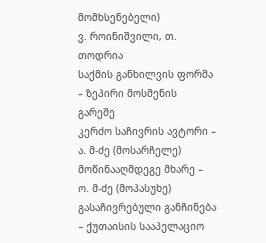მომხსენებელი)
ვ. როინიშვილი, თ. თოდრია
საქმის განხილვის ფორმა – ზეპირი მოსმენის გარეშე
კერძო საჩივრის ავტორი – ა. მ-ძე (მოსარჩელე)
მოწინააღმდეგე მხარე – ო. მ-ძე (მოპასუხე)
გასაჩივრებული განჩინება – ქუთაისის სააპელაციო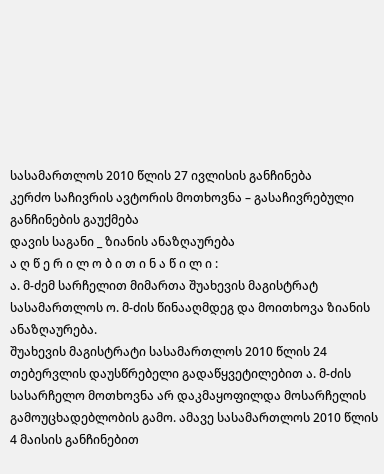სასამართლოს 2010 წლის 27 ივლისის განჩინება
კერძო საჩივრის ავტორის მოთხოვნა – გასაჩივრებული განჩინების გაუქმება
დავის საგანი _ ზიანის ანაზღაურება
ა ღ წ ე რ ი ლ ო ბ ი თ ი ნ ა წ ი ლ ი :
ა. მ-ძემ სარჩელით მიმართა შუახევის მაგისტრატ სასამართლოს ო. მ-ძის წინააღმდეგ და მოითხოვა ზიანის ანაზღაურება.
შუახევის მაგისტრატი სასამართლოს 2010 წლის 24 თებერვლის დაუსწრებელი გადაწყვეტილებით ა. მ-ძის სასარჩელო მოთხოვნა არ დაკმაყოფილდა მოსარჩელის გამოუცხადებლობის გამო. ამავე სასამართლოს 2010 წლის 4 მაისის განჩინებით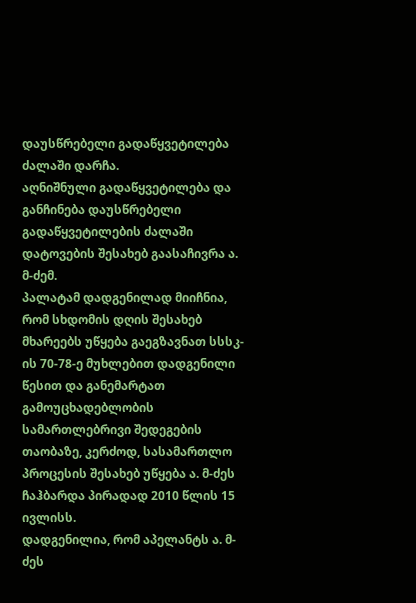დაუსწრებელი გადაწყვეტილება ძალაში დარჩა.
აღნიშნული გადაწყვეტილება და განჩინება დაუსწრებელი გადაწყვეტილების ძალაში დატოვების შესახებ გაასაჩივრა ა. მ-ძემ.
პალატამ დადგენილად მიიჩნია, რომ სხდომის დღის შესახებ მხარეებს უწყება გაეგზავნათ სსსკ-ის 70-78-ე მუხლებით დადგენილი წესით და განემარტათ გამოუცხადებლობის სამართლებრივი შედეგების თაობაზე, კერძოდ, სასამართლო პროცესის შესახებ უწყება ა. მ-ძეს ჩაჰბარდა პირადად 2010 წლის 15 ივლისს.
დადგენილია, რომ აპელანტს ა. მ-ძეს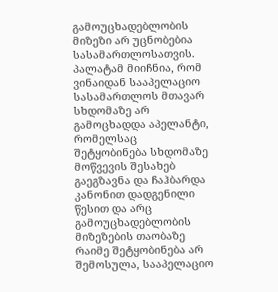გამოუცხადებლობის მიზეზი არ უცნობებია სასამართლოსათვის.
პალატამ მიიჩნია, რომ ვინაიდან სააპელაციო სასამართლოს მთავარ სხდომაზე არ გამოცხადდა აპელანტი, რომელსაც შეტყობინება სხდომაზე მოწვევის შესახებ გაეგზავნა და ჩაჰბარდა კანონით დადგენილი წესით და არც გამოუცხადებლობის მიზეზების თაობაზე რაიმე შეტყობინება არ შემოსულა, სააპელაციო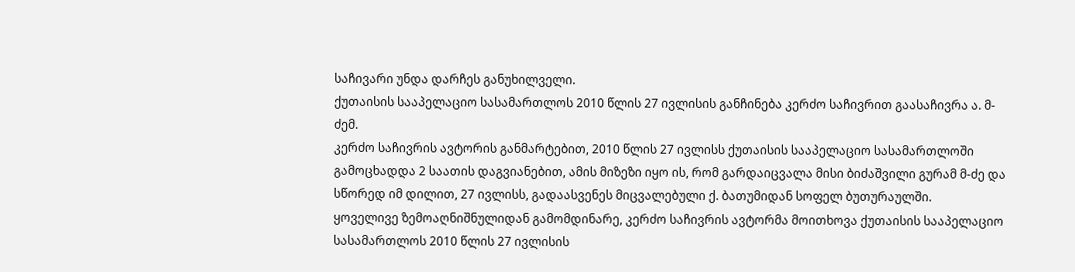საჩივარი უნდა დარჩეს განუხილველი.
ქუთაისის სააპელაციო სასამართლოს 2010 წლის 27 ივლისის განჩინება კერძო საჩივრით გაასაჩივრა ა. მ-ძემ.
კერძო საჩივრის ავტორის განმარტებით, 2010 წლის 27 ივლისს ქუთაისის სააპელაციო სასამართლოში გამოცხადდა 2 საათის დაგვიანებით, ამის მიზეზი იყო ის, რომ გარდაიცვალა მისი ბიძაშვილი გურამ მ-ძე და სწორედ იმ დილით, 27 ივლისს, გადაასვენეს მიცვალებული ქ. ბათუმიდან სოფელ ბუთურაულში.
ყოველივე ზემოაღნიშნულიდან გამომდინარე, კერძო საჩივრის ავტორმა მოითხოვა ქუთაისის სააპელაციო სასამართლოს 2010 წლის 27 ივლისის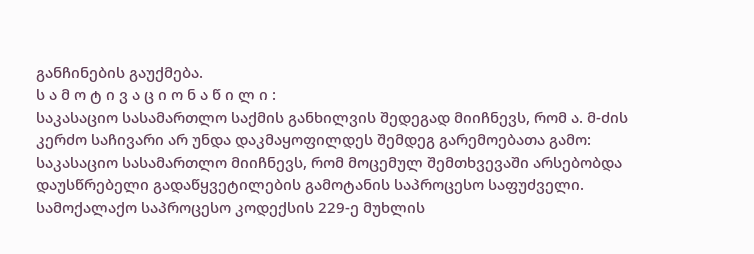განჩინების გაუქმება.
ს ა მ ო ტ ი ვ ა ც ი ო ნ ა წ ი ლ ი :
საკასაციო სასამართლო საქმის განხილვის შედეგად მიიჩნევს, რომ ა. მ-ძის კერძო საჩივარი არ უნდა დაკმაყოფილდეს შემდეგ გარემოებათა გამო:
საკასაციო სასამართლო მიიჩნევს, რომ მოცემულ შემთხვევაში არსებობდა დაუსწრებელი გადაწყვეტილების გამოტანის საპროცესო საფუძველი.
სამოქალაქო საპროცესო კოდექსის 229-ე მუხლის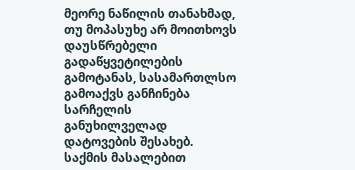მეორე ნაწილის თანახმად, თუ მოპასუხე არ მოითხოვს დაუსწრებელი გადაწყვეტილების გამოტანას, სასამართლსო გამოაქვს განჩინება სარჩელის განუხილველად დატოვების შესახებ.
საქმის მასალებით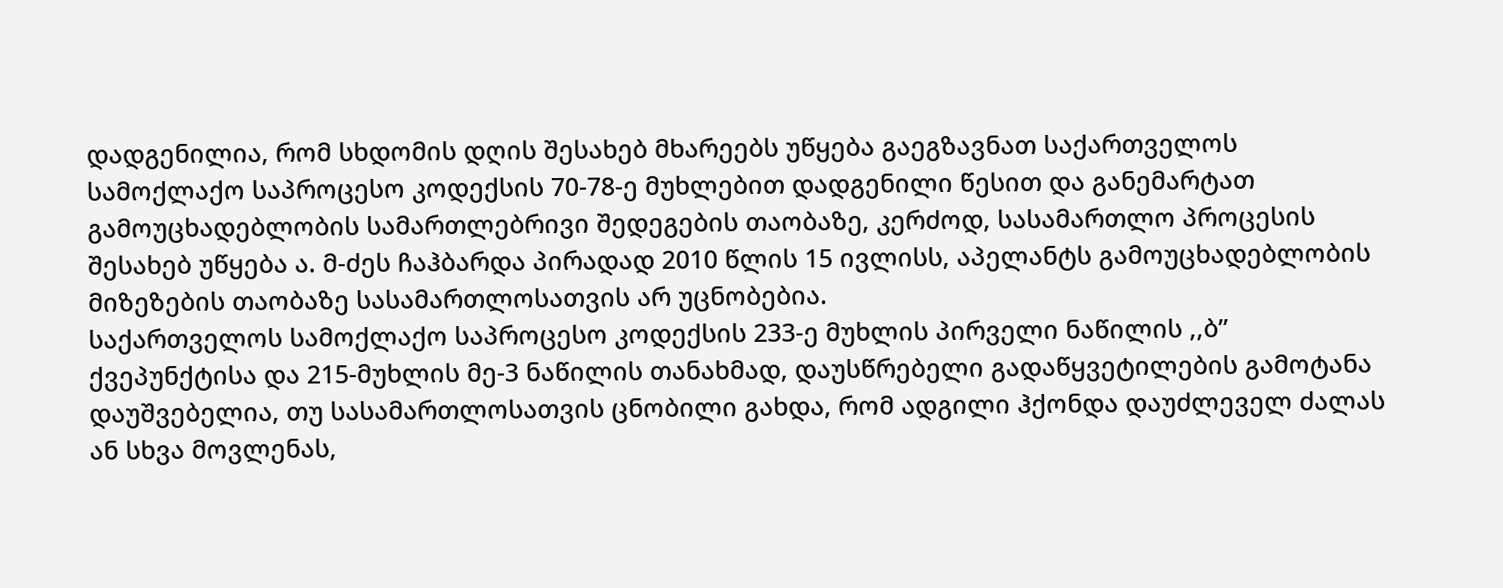დადგენილია, რომ სხდომის დღის შესახებ მხარეებს უწყება გაეგზავნათ საქართველოს სამოქლაქო საპროცესო კოდექსის 70-78-ე მუხლებით დადგენილი წესით და განემარტათ გამოუცხადებლობის სამართლებრივი შედეგების თაობაზე, კერძოდ, სასამართლო პროცესის შესახებ უწყება ა. მ-ძეს ჩაჰბარდა პირადად 2010 წლის 15 ივლისს, აპელანტს გამოუცხადებლობის მიზეზების თაობაზე სასამართლოსათვის არ უცნობებია.
საქართველოს სამოქლაქო საპროცესო კოდექსის 233-ე მუხლის პირველი ნაწილის ,,ბ” ქვეპუნქტისა და 215-მუხლის მე-3 ნაწილის თანახმად, დაუსწრებელი გადაწყვეტილების გამოტანა დაუშვებელია, თუ სასამართლოსათვის ცნობილი გახდა, რომ ადგილი ჰქონდა დაუძლეველ ძალას ან სხვა მოვლენას,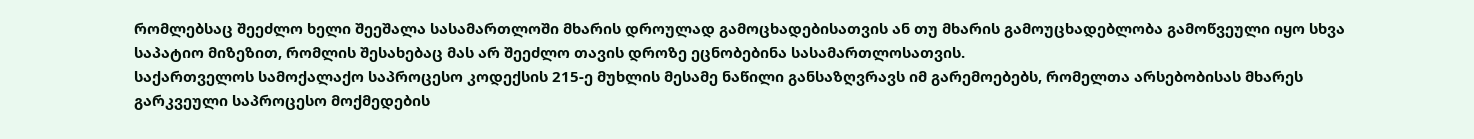რომლებსაც შეეძლო ხელი შეეშალა სასამართლოში მხარის დროულად გამოცხადებისათვის ან თუ მხარის გამოუცხადებლობა გამოწვეული იყო სხვა საპატიო მიზეზით, რომლის შესახებაც მას არ შეეძლო თავის დროზე ეცნობებინა სასამართლოსათვის.
საქართველოს სამოქალაქო საპროცესო კოდექსის 215-ე მუხლის მესამე ნაწილი განსაზღვრავს იმ გარემოებებს, რომელთა არსებობისას მხარეს გარკვეული საპროცესო მოქმედების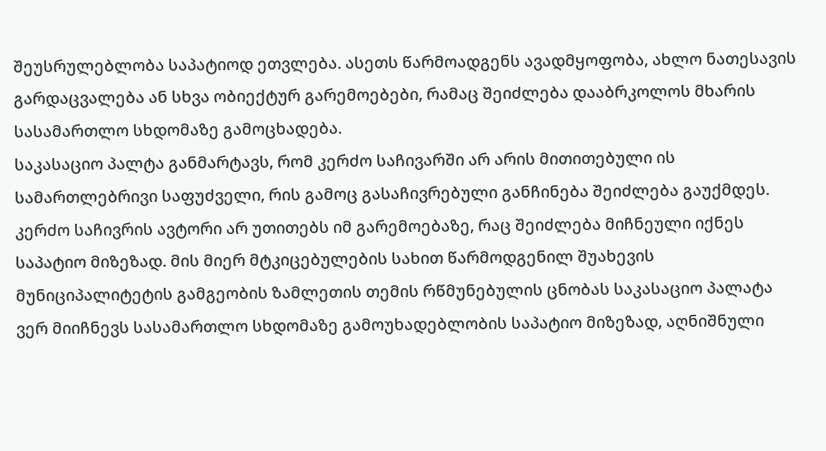შეუსრულებლობა საპატიოდ ეთვლება. ასეთს წარმოადგენს ავადმყოფობა, ახლო ნათესავის გარდაცვალება ან სხვა ობიექტურ გარემოებები, რამაც შეიძლება დააბრკოლოს მხარის სასამართლო სხდომაზე გამოცხადება.
საკასაციო პალტა განმარტავს, რომ კერძო საჩივარში არ არის მითითებული ის სამართლებრივი საფუძველი, რის გამოც გასაჩივრებული განჩინება შეიძლება გაუქმდეს. კერძო საჩივრის ავტორი არ უთითებს იმ გარემოებაზე, რაც შეიძლება მიჩნეული იქნეს საპატიო მიზეზად. მის მიერ მტკიცებულების სახით წარმოდგენილ შუახევის მუნიციპალიტეტის გამგეობის ზამლეთის თემის რწმუნებულის ცნობას საკასაციო პალატა ვერ მიიჩნევს სასამართლო სხდომაზე გამოუხადებლობის საპატიო მიზეზად, აღნიშნული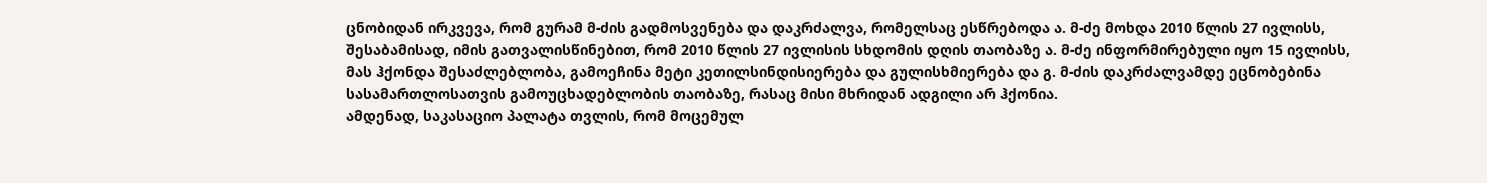ცნობიდან ირკვევა, რომ გურამ მ-ძის გადმოსვენება და დაკრძალვა, რომელსაც ესწრებოდა ა. მ-ძე მოხდა 2010 წლის 27 ივლისს, შესაბამისად, იმის გათვალისწინებით, რომ 2010 წლის 27 ივლისის სხდომის დღის თაობაზე ა. მ-ძე ინფორმირებული იყო 15 ივლისს, მას ჰქონდა შესაძლებლობა, გამოეჩინა მეტი კეთილსინდისიერება და გულისხმიერება და გ. მ-ძის დაკრძალვამდე ეცნობებინა სასამართლოსათვის გამოუცხადებლობის თაობაზე, რასაც მისი მხრიდან ადგილი არ ჰქონია.
ამდენად, საკასაციო პალატა თვლის, რომ მოცემულ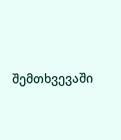შემთხვევაში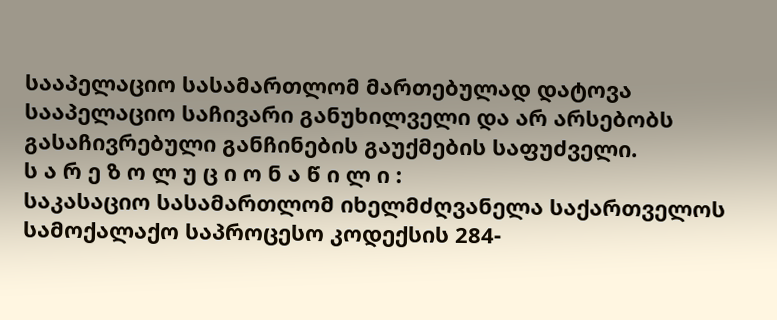სააპელაციო სასამართლომ მართებულად დატოვა სააპელაციო საჩივარი განუხილველი და არ არსებობს გასაჩივრებული განჩინების გაუქმების საფუძველი.
ს ა რ ე ზ ო ლ უ ც ი ო ნ ა წ ი ლ ი :
საკასაციო სასამართლომ იხელმძღვანელა საქართველოს სამოქალაქო საპროცესო კოდექსის 284-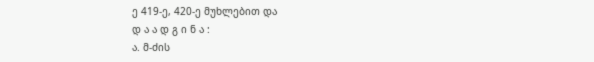ე 419-ე, 420-ე მუხლებით და
დ ა ა დ გ ი ნ ა :
ა. მ-ძის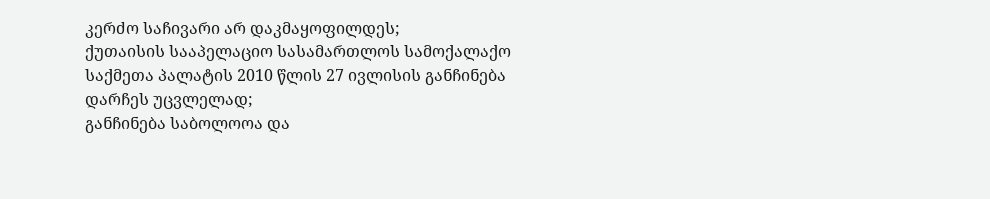კერძო საჩივარი არ დაკმაყოფილდეს;
ქუთაისის სააპელაციო სასამართლოს სამოქალაქო საქმეთა პალატის 2010 წლის 27 ივლისის განჩინება დარჩეს უცვლელად;
განჩინება საბოლოოა და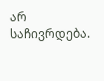არ საჩივრდება.